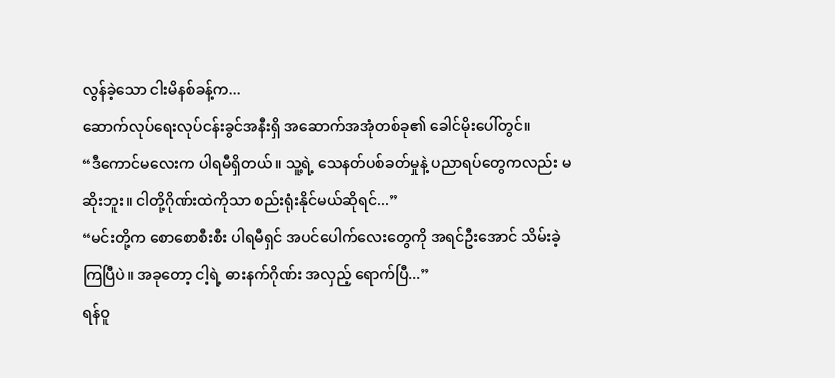လွန်ခဲ့သော ငါးမိနစ်ခန့်က...
ဆောက်လုပ်ရေးလုပ်ငန်းခွင်အနီးရှိ အဆောက်အအုံတစ်ခု၏ ခေါင်မိုးပေါ်တွင်။
“ဒီကောင်မလေးက ပါရမီရှိတယ်။ သူ့ရဲ့ သေနတ်ပစ်ခတ်မှုနဲ့ ပညာရပ်တွေကလည်း မဆိုးဘူး။ ငါတို့ဂိုဏ်းထဲကိုသာ စည်းရုံးနိုင်မယ်ဆိုရင်...”
“မင်းတို့က စောစောစီးစီး ပါရမီရှင် အပင်ပေါက်လေးတွေကို အရင်ဦးအောင် သိမ်းခဲ့ကြပြီပဲ။ အခုတော့ ငါ့ရဲ့ ဓားနက်ဂိုဏ်း အလှည့် ရောက်ပြီ...”
ရန်ဝူ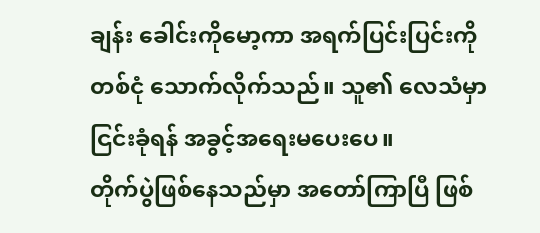ချန်း ခေါင်းကိုမော့ကာ အရက်ပြင်းပြင်းကို တစ်ငုံ သောက်လိုက်သည်။ သူ၏ လေသံမှာ ငြင်းခုံရန် အခွင့်အရေးမပေးပေ။
တိုက်ပွဲဖြစ်နေသည်မှာ အတော်ကြာပြီ ဖြစ်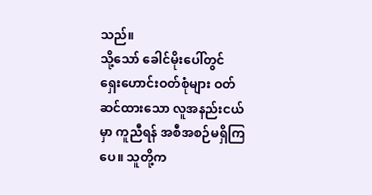သည်။
သို့သော် ခေါင်မိုးပေါ်တွင် ရှေးဟောင်းဝတ်စုံများ ဝတ်ဆင်ထားသော လူအနည်းငယ်မှာ ကူညီရန် အစီအစဉ်မရှိကြပေ။ သူတို့က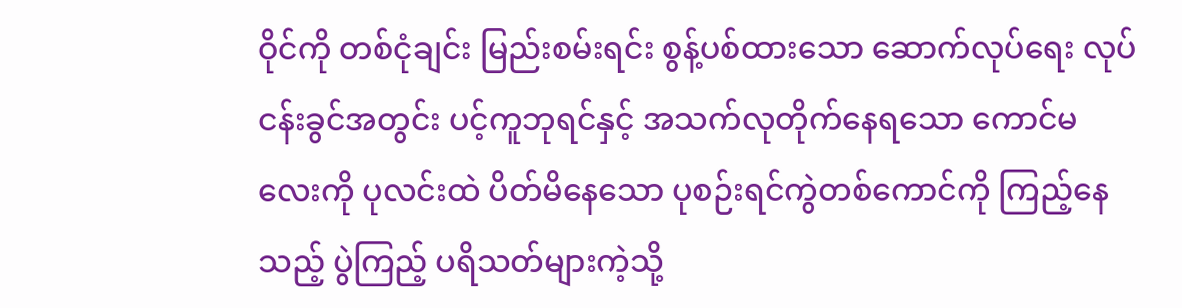ဝိုင်ကို တစ်ငုံချင်း မြည်းစမ်းရင်း စွန့်ပစ်ထားသော ဆောက်လုပ်ရေး လုပ်ငန်းခွင်အတွင်း ပင့်ကူဘုရင်နှင့် အသက်လုတိုက်နေရသော ကောင်မလေးကို ပုလင်းထဲ ပိတ်မိနေသော ပုစဉ်းရင်ကွဲတစ်ကောင်ကို ကြည့်နေသည့် ပွဲကြည့် ပရိသတ်များကဲ့သို့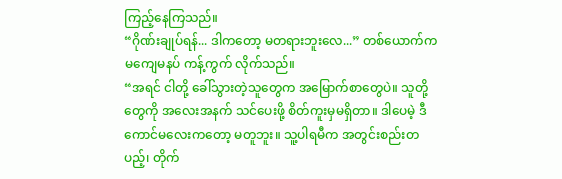ကြည့်နေကြသည်။
“ဂိုဏ်းချုပ်ရန်... ဒါကတော့ မတရားဘူးလေ...” တစ်ယောက်က မကျေမနပ် ကန့်ကွက် လိုက်သည်။
“အရင် ငါတို့ ခေါ်သွားတဲ့သူတွေက အမြောက်စာတွေပဲ။ သူတို့တွေကို အလေးအနက် သင်ပေးဖို့ စိတ်ကူးမှမရှိတာ။ ဒါပေမဲ့ ဒီကောင်မလေးကတော့ မတူဘူး။ သူ့ပါရမီက အတွင်းစည်းတပည့်၊ တိုက်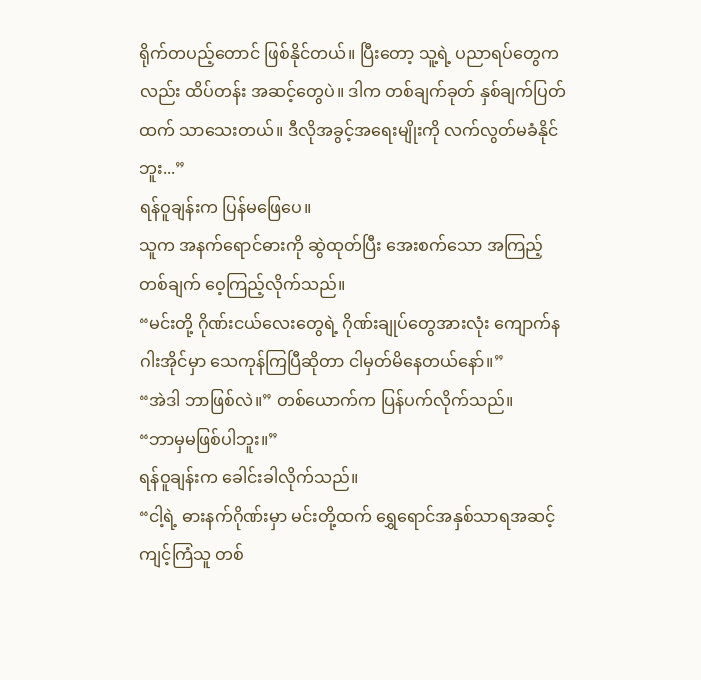ရိုက်တပည့်တောင် ဖြစ်နိုင်တယ်။ ပြီးတော့ သူ့ရဲ့ ပညာရပ်တွေကလည်း ထိပ်တန်း အဆင့်တွေပဲ။ ဒါက တစ်ချက်ခုတ် နှစ်ချက်ပြတ်ထက် သာသေးတယ်။ ဒီလိုအခွင့်အရေးမျိုးကို လက်လွတ်မခံနိုင်ဘူး...”
ရန်ဝူချန်းက ပြန်မဖြေပေ။
သူက အနက်ရောင်ဓားကို ဆွဲထုတ်ပြီး အေးစက်သော အကြည့်တစ်ချက် ဝေ့ကြည့်လိုက်သည်။
“မင်းတို့ ဂိုဏ်းငယ်လေးတွေရဲ့ ဂိုဏ်းချုပ်တွေအားလုံး ကျောက်နဂါးအိုင်မှာ သေကုန်ကြပြီဆိုတာ ငါမှတ်မိနေတယ်နော်။”
“အဲဒါ ဘာဖြစ်လဲ။” တစ်ယောက်က ပြန်ပက်လိုက်သည်။
“ဘာမှမဖြစ်ပါဘူး။”
ရန်ဝူချန်းက ခေါင်းခါလိုက်သည်။
“ငါ့ရဲ့ ဓားနက်ဂိုဏ်းမှာ မင်းတို့ထက် ရွှေရောင်အနှစ်သာရအဆင့် ကျင့်ကြံသူ တစ်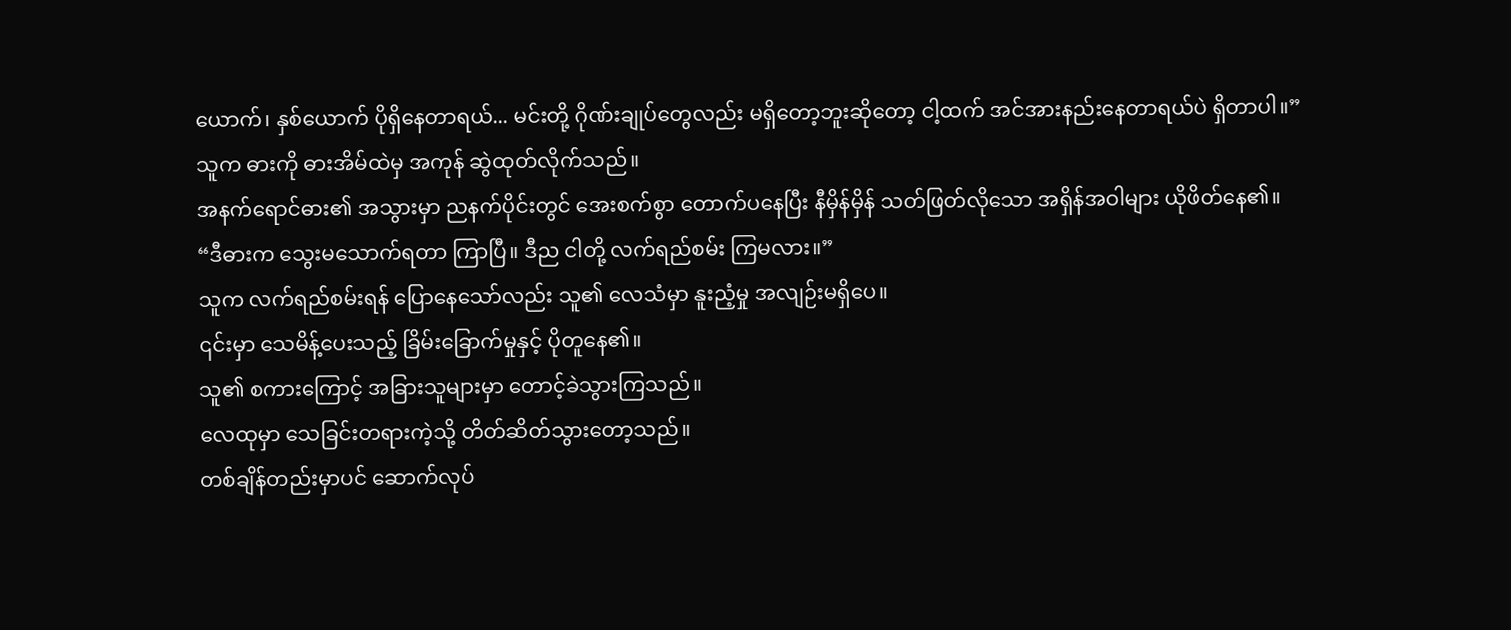ယောက်၊ နှစ်ယောက် ပိုရှိနေတာရယ်... မင်းတို့ ဂိုဏ်းချုပ်တွေလည်း မရှိတော့ဘူးဆိုတော့ ငါ့ထက် အင်အားနည်းနေတာရယ်ပဲ ရှိတာပါ။”
သူက ဓားကို ဓားအိမ်ထဲမှ အကုန် ဆွဲထုတ်လိုက်သည်။
အနက်ရောင်ဓား၏ အသွားမှာ ညနက်ပိုင်းတွင် အေးစက်စွာ တောက်ပနေပြီး နီမှိန်မှိန် သတ်ဖြတ်လိုသော အရှိန်အဝါများ ယိုဖိတ်နေ၏။
“ဒီဓားက သွေးမသောက်ရတာ ကြာပြီ။ ဒီည ငါတို့ လက်ရည်စမ်း ကြမလား။”
သူက လက်ရည်စမ်းရန် ပြောနေသော်လည်း သူ၏ လေသံမှာ နူးညံ့မှု အလျဉ်းမရှိပေ။
၎င်းမှာ သေမိန့်ပေးသည့် ခြိမ်းခြောက်မှုနှင့် ပိုတူနေ၏။
သူ၏ စကားကြောင့် အခြားသူများမှာ တောင့်ခဲသွားကြသည်။
လေထုမှာ သေခြင်းတရားကဲ့သို့ တိတ်ဆိတ်သွားတော့သည်။
တစ်ချိန်တည်းမှာပင် ဆောက်လုပ်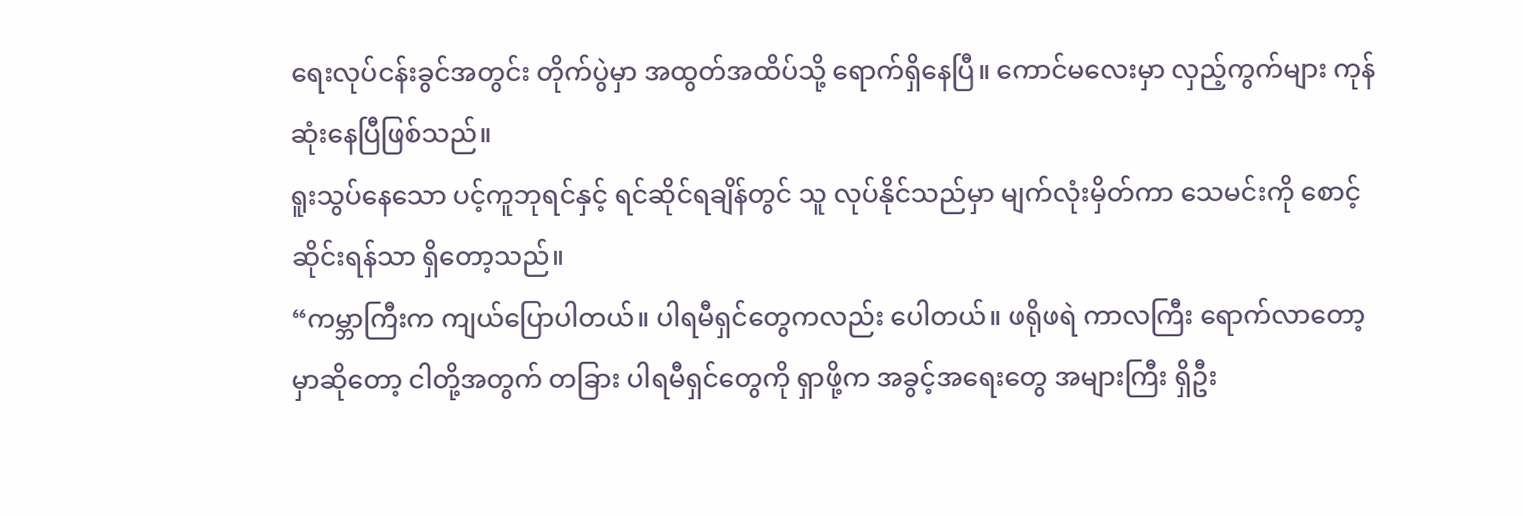ရေးလုပ်ငန်းခွင်အတွင်း တိုက်ပွဲမှာ အထွတ်အထိပ်သို့ ရောက်ရှိနေပြီ။ ကောင်မလေးမှာ လှည့်ကွက်များ ကုန်ဆုံးနေပြီဖြစ်သည်။
ရူးသွပ်နေသော ပင့်ကူဘုရင်နှင့် ရင်ဆိုင်ရချိန်တွင် သူ လုပ်နိုင်သည်မှာ မျက်လုံးမှိတ်ကာ သေမင်းကို စောင့်ဆိုင်းရန်သာ ရှိတော့သည်။
“ကမ္ဘာကြီးက ကျယ်ပြောပါတယ်။ ပါရမီရှင်တွေကလည်း ပေါတယ်။ ဖရိုဖရဲ ကာလကြီး ရောက်လာတော့မှာဆိုတော့ ငါတို့အတွက် တခြား ပါရမီရှင်တွေကို ရှာဖို့က အခွင့်အရေးတွေ အများကြီး ရှိဦး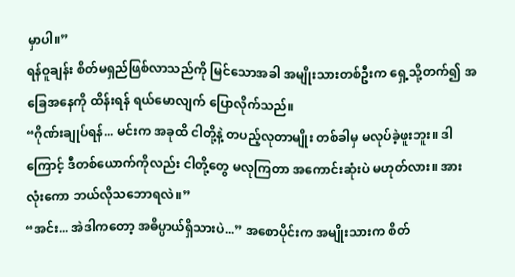မှာပါ။”
ရန်ဝူချန်း စိတ်မရှည်ဖြစ်လာသည်ကို မြင်သောအခါ အမျိုးသားတစ်ဦးက ရှေ့သို့တက်၍ အခြေအနေကို ထိန်းရန် ရယ်မောလျက် ပြောလိုက်သည်။
“ဂိုဏ်းချုပ်ရန်... မင်းက အခုထိ ငါတို့နဲ့ တပည့်လုတာမျိုး တစ်ခါမှ မလုပ်ခဲ့ဖူးဘူး။ ဒါကြောင့် ဒီတစ်ယောက်ကိုလည်း ငါတို့တွေ မလုကြတာ အကောင်းဆုံးပဲ မဟုတ်လား။ အားလုံးကော ဘယ်လိုသဘောရလဲ။”
“အင်း... အဲဒါကတော့ အဓိပ္ပာယ်ရှိသားပဲ...” အစောပိုင်းက အမျိုးသားက စိတ်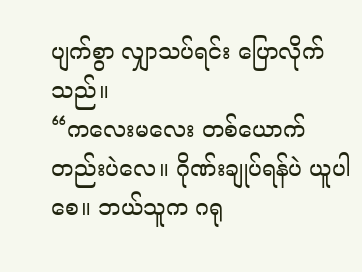ပျက်စွာ လျှာသပ်ရင်း ပြောလိုက်သည်။
“ကလေးမလေး တစ်ယောက်တည်းပဲလေ။ ဂိုဏ်းချုပ်ရန်ပဲ ယူပါစေ။ ဘယ်သူက ဂရု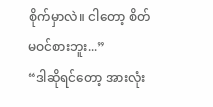စိုက်မှာလဲ။ ငါတော့ စိတ်မဝင်စားဘူး...”
“ဒါဆိုရင်တော့ အားလုံး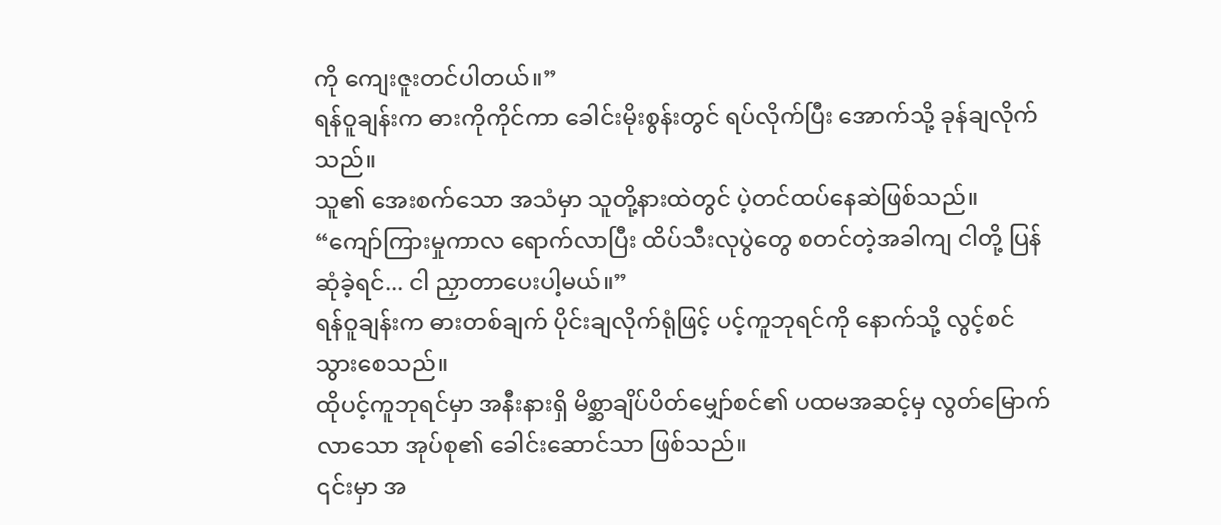ကို ကျေးဇူးတင်ပါတယ်။”
ရန်ဝူချန်းက ဓားကိုကိုင်ကာ ခေါင်းမိုးစွန်းတွင် ရပ်လိုက်ပြီး အောက်သို့ ခုန်ချလိုက်သည်။
သူ၏ အေးစက်သော အသံမှာ သူတို့နားထဲတွင် ပဲ့တင်ထပ်နေဆဲဖြစ်သည်။
“ကျော်ကြားမှုကာလ ရောက်လာပြီး ထိပ်သီးလုပွဲတွေ စတင်တဲ့အခါကျ ငါတို့ ပြန်ဆုံခဲ့ရင်... ငါ ညှာတာပေးပါ့မယ်။”
ရန်ဝူချန်းက ဓားတစ်ချက် ပိုင်းချလိုက်ရုံဖြင့် ပင့်ကူဘုရင်ကို နောက်သို့ လွင့်စင်သွားစေသည်။
ထိုပင့်ကူဘုရင်မှာ အနီးနားရှိ မိစ္ဆာချိပ်ပိတ်မျှော်စင်၏ ပထမအဆင့်မှ လွတ်မြောက်လာသော အုပ်စု၏ ခေါင်းဆောင်သာ ဖြစ်သည်။
၎င်းမှာ အ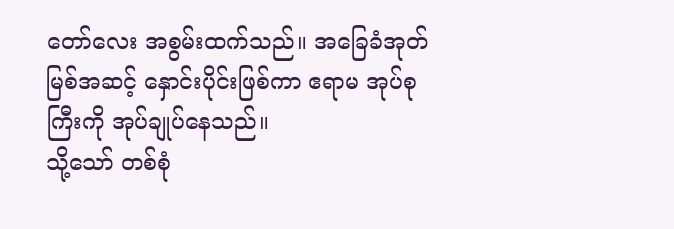တော်လေး အစွမ်းထက်သည်။ အခြေခံအုတ်မြစ်အဆင့် နှောင်းပိုင်းဖြစ်ကာ ဧရာမ အုပ်စုကြီးကို အုပ်ချုပ်နေသည်။
သို့သော် တစ်စုံ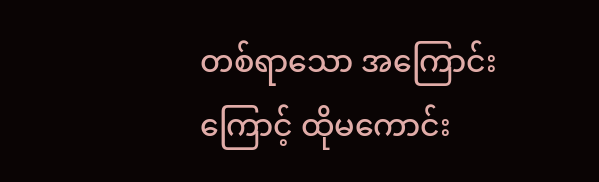တစ်ရာသော အကြောင်းကြောင့် ထိုမကောင်း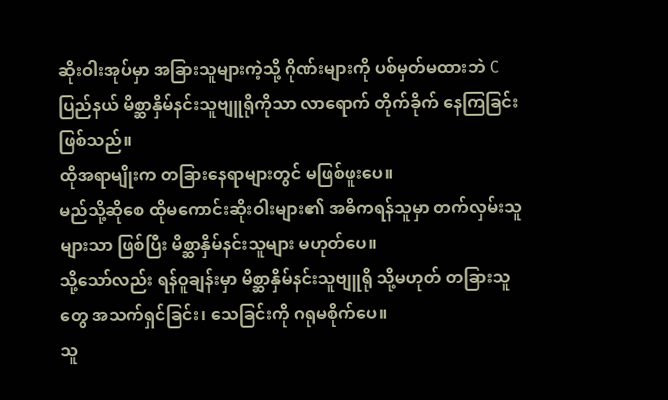ဆိုးဝါးအုပ်မှာ အခြားသူများကဲ့သို့ ဂိုဏ်းများကို ပစ်မှတ်မထားဘဲ C ပြည်နယ် မိစ္ဆာနှိမ်နင်းသူဗျူရိုကိုသာ လာရောက် တိုက်ခိုက် နေကြခြင်း ဖြစ်သည်။
ထိုအရာမျိုးက တခြားနေရာများတွင် မဖြစ်ဖူးပေ။
မည်သို့ဆိုစေ ထိုမကောင်းဆိုးဝါးများ၏ အဓိကရန်သူမှာ တက်လှမ်းသူများသာ ဖြစ်ပြီး မိစ္ဆာနှိမ်နင်းသူများ မဟုတ်ပေ။
သို့သော်လည်း ရန်ဝူချန်းမှာ မိစ္ဆာနှိမ်နင်းသူဗျူရို သို့မဟုတ် တခြားသူတွေ အသက်ရှင်ခြင်း၊ သေခြင်းကို ဂရုမစိုက်ပေ။
သူ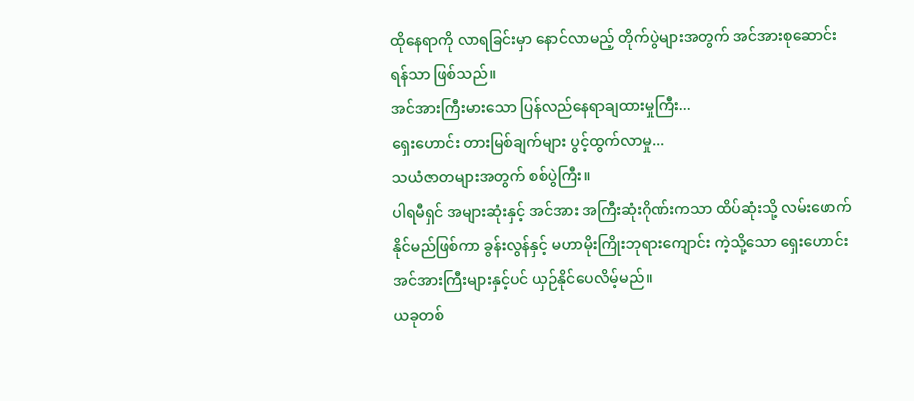ထိုနေရာကို လာရခြင်းမှာ နောင်လာမည့် တိုက်ပွဲများအတွက် အင်အားစုဆောင်းရန်သာ ဖြစ်သည်။
အင်အားကြီးမားသော ပြန်လည်နေရာချထားမှုကြီး...
ရှေးဟောင်း တားမြစ်ချက်များ ပွင့်ထွက်လာမှု...
သယံဇာတများအတွက် စစ်ပွဲကြီး။
ပါရမီရှင် အများဆုံးနှင့် အင်အား အကြီးဆုံးဂိုဏ်းကသာ ထိပ်ဆုံးသို့ လမ်းဖောက်နိုင်မည်ဖြစ်ကာ ခွန်းလွန်နှင့် မဟာမိုးကြိုးဘုရားကျောင်း ကဲ့သို့သော ရှေးဟောင်း အင်အားကြီးများနှင့်ပင် ယှဉ်နိုင်ပေလိမ့်မည်။
ယခုတစ်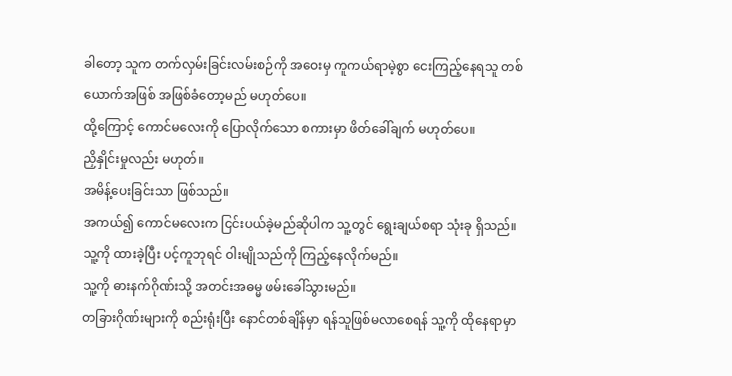ခါတော့ သူက တက်လှမ်းခြင်းလမ်းစဉ်ကို အဝေးမှ ကူကယ်ရာမဲ့စွာ ငေးကြည့်နေရသူ တစ်ယောက်အဖြစ် အဖြစ်ခံတော့မည် မဟုတ်ပေ။
ထို့ကြောင့် ကောင်မလေးကို ပြောလိုက်သော စကားမှာ ဖိတ်ခေါ်ချက် မဟုတ်ပေ။
ညှိနှိုင်းမှုလည်း မဟုတ်။
အမိန့်ပေးခြင်းသာ ဖြစ်သည်။
အကယ်၍ ကောင်မလေးက ငြင်းပယ်ခဲ့မည်ဆိုပါက သူ့တွင် ရွေးချယ်စရာ သုံးခု ရှိသည်။
သူ့ကို ထားခဲ့ပြီး ပင့်ကူဘုရင် ဝါးမျိုသည်ကို ကြည့်နေလိုက်မည်။
သူ့ကို ဓားနက်ဂိုဏ်းသို့ အတင်းအဓမ္မ ဖမ်းခေါ်သွားမည်။
တခြားဂိုဏ်းများကို စည်းရုံးပြီး နောင်တစ်ချိန်မှာ ရန်သူဖြစ်မလာစေရန် သူ့ကို ထိုနေရာမှာ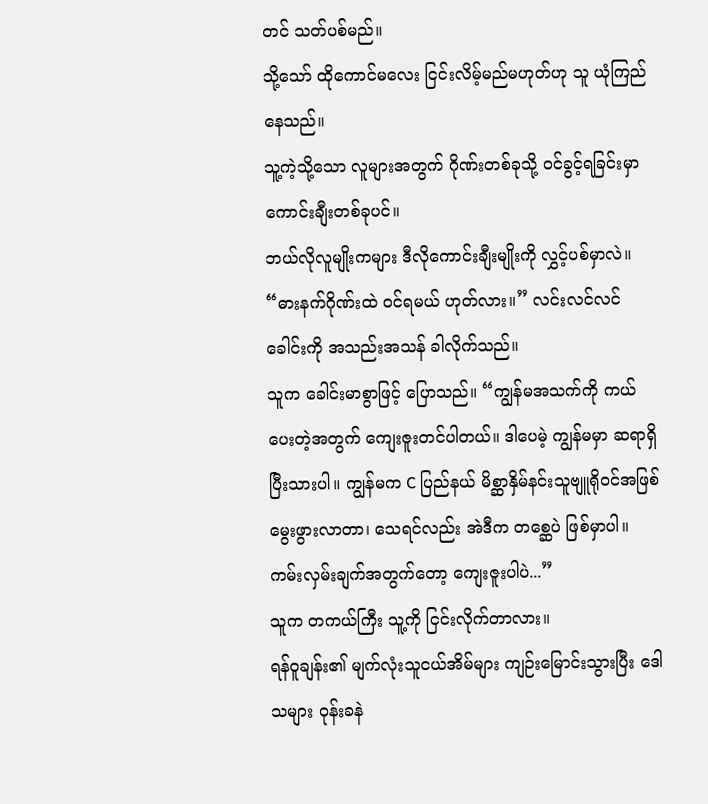တင် သတ်ပစ်မည်။
သို့သော် ထိုကောင်မလေး ငြင်းလိမ့်မည်မဟုတ်ဟု သူ ယုံကြည်နေသည်။
သူ့ကဲ့သို့သော လူများအတွက် ဂိုဏ်းတစ်ခုသို့ ဝင်ခွင့်ရခြင်းမှာ ကောင်းချီးတစ်ခုပင်။
ဘယ်လိုလူမျိုးကများ ဒီလိုကောင်းချီးမျိုးကို လွှင့်ပစ်မှာလဲ။
“ဓားနက်ဂိုဏ်းထဲ ဝင်ရမယ် ဟုတ်လား။” လင်းလင်လင် ခေါင်းကို အသည်းအသန် ခါလိုက်သည်။
သူက ခေါင်းမာစွာဖြင့် ပြောသည်။ “ကျွန်မအသက်ကို ကယ်ပေးတဲ့အတွက် ကျေးဇူးတင်ပါတယ်။ ဒါပေမဲ့ ကျွန်မမှာ ဆရာရှိပြီးသားပါ။ ကျွန်မက C ပြည်နယ် မိစ္ဆာနှိမ်နင်းသူဗျူရိုဝင်အဖြစ် မွေးဖွားလာတာ၊ သေရင်လည်း အဲဒီက တစ္ဆေပဲ ဖြစ်မှာပါ။ ကမ်းလှမ်းချက်အတွက်တော့ ကျေးဇူးပါပဲ...”
သူက တကယ်ကြီး သူ့ကို ငြင်းလိုက်တာလား။
ရန်ဝူချန်း၏ မျက်လုံးသူငယ်အိမ်များ ကျဉ်းမြောင်းသွားပြီး ဒေါသများ ဝုန်းခနဲ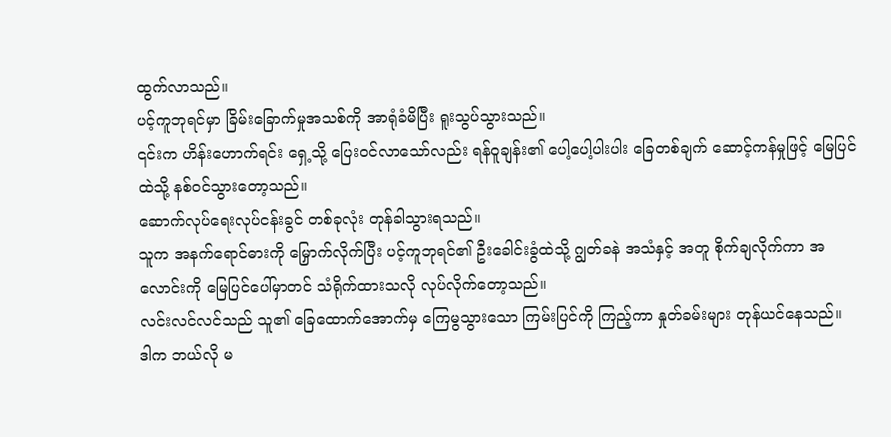ထွက်လာသည်။
ပင့်ကူဘုရင်မှာ ခြိမ်းခြောက်မှုအသစ်ကို အာရုံခံမိပြီး ရူးသွပ်သွားသည်။
၎င်းက ဟိန်းဟောက်ရင်း ရှေ့သို့ ပြေးဝင်လာသော်လည်း ရန်ဝူချန်း၏ ပေါ့ပေါ့ပါးပါး ခြေတစ်ချက် ဆောင့်ကန်မှုဖြင့် မြေပြင်ထဲသို့ နစ်ဝင်သွားတော့သည်။
ဆောက်လုပ်ရေးလုပ်ငန်းခွင် တစ်ခုလုံး တုန်ခါသွားရသည်။
သူက အနက်ရောင်ဓားကို မြှောက်လိုက်ပြီး ပင့်ကူဘုရင်၏ ဦးခေါင်းခွံထဲသို့ ဂျွတ်ခနဲ အသံနှင့် အတူ စိုက်ချလိုက်ကာ အလောင်းကို မြေပြင်ပေါ်မှာတင် သံရိုက်ထားသလို လုပ်လိုက်တော့သည်။
လင်းလင်လင်သည် သူ၏ ခြေထောက်အောက်မှ ကြေမွသွားသော ကြမ်းပြင်ကို ကြည့်ကာ နှုတ်ခမ်းများ တုန်ယင်နေသည်။
ဒါက ဘယ်လို မ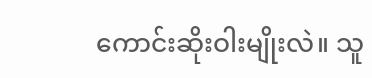ကောင်းဆိုးဝါးမျိုးလဲ။ သူ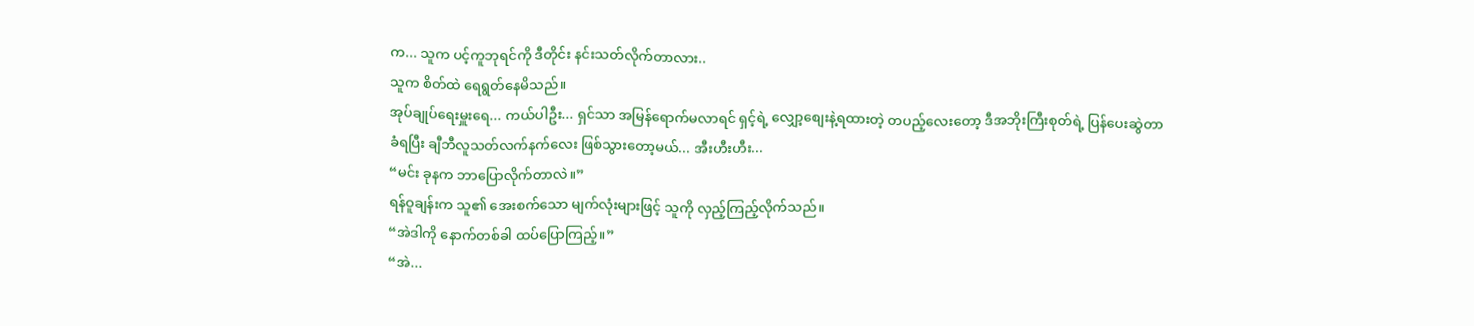က... သူက ပင့်ကူဘုရင်ကို ဒီတိုင်း နင်းသတ်လိုက်တာလား..
သူက စိတ်ထဲ ရေရွတ်နေမိသည်။
အုပ်ချုပ်ရေးမှူးရေ... ကယ်ပါဦး... ရှင်သာ အမြန်ရောက်မလာရင် ရှင့်ရဲ့ လျှော့စျေးနဲ့ရထားတဲ့ တပည့်လေးတော့ ဒီအဘိုးကြီးစုတ်ရဲ့ ပြန်ပေးဆွဲတာ ခံရပြီး ချီဘီလူသတ်လက်နက်လေး ဖြစ်သွားတော့မယ်... အီးဟီးဟီး...
“မင်း ခုနက ဘာပြောလိုက်တာလဲ။”
ရန်ဝူချန်းက သူ၏ အေးစက်သော မျက်လုံးများဖြင့် သူကို လှည့်ကြည့်လိုက်သည်။
“အဲဒါကို နောက်တစ်ခါ ထပ်ပြောကြည့်။”
“အဲ...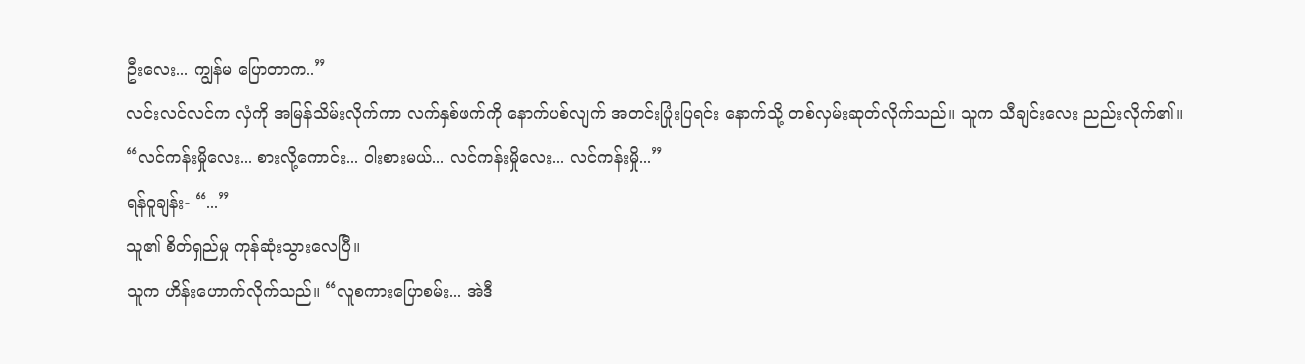ဦးလေး... ကျွန်မ ပြောတာက..”
လင်းလင်လင်က လှံကို အမြန်သိမ်းလိုက်ကာ လက်နှစ်ဖက်ကို နောက်ပစ်လျက် အတင်းပြုံးပြရင်း နောက်သို့ တစ်လှမ်းဆုတ်လိုက်သည်။ သူက သီချင်းလေး ညည်းလိုက်၏။
“လင်ကန်းမှိုလေး... စားလို့ကောင်း... ဝါးစားမယ်... လင်ကန်းမှိုလေး... လင်ကန်းမှို...”
ရန်ဝူချန်း- “...”
သူ၏ စိတ်ရှည်မှု ကုန်ဆုံးသွားလေပြီ။
သူက ဟိန်းဟောက်လိုက်သည်။ “လူစကားပြောစမ်း... အဲဒီ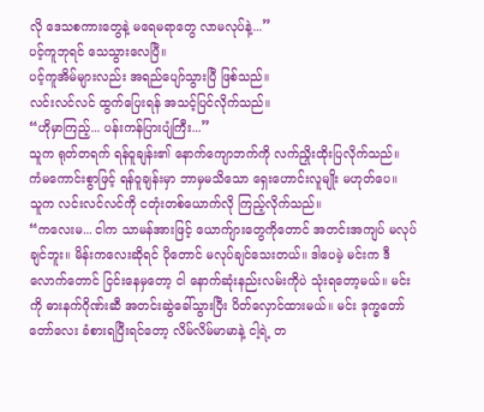လို ဒေသစကားတွေနဲ့ မရေမရာတွေ လာမလုပ်နဲ့...”
ပင့်ကူဘုရင် သေသွားလေပြီ။
ပင့်ကူအိမ်များလည်း အရည်ပျော်သွားပြီ ဖြစ်သည်။
လင်းလင်လင် ထွက်ပြေးရန် အသင့်ပြင်လိုက်သည်။
“ဟိုမှာကြည့်... ပန်းကန်ပြားပျံကြီး...”
သူက ရုတ်တရက် ရန်ဝူချန်း၏ နောက်ကျောဘက်ကို လက်ညှိုးထိုးပြလိုက်သည်။
ကံမကောင်းစွာဖြင့် ရန်ဝူချန်းမှာ ဘာမှမသိသော ရှေးဟောင်းလူမျိုး မဟုတ်ပေ။
သူက လင်းလင်လင်ကို ငတုံးတစ်ယောက်လို ကြည့်လိုက်သည်။
“ကလေးမ... ငါက သာမန်အားဖြင့် ယောက်ျားတွေကိုတောင် အတင်းအကျပ် မလုပ်ချင်ဘူး။ မိန်းကလေးဆိုရင် ပိုတောင် မလုပ်ချင်သေးတယ်။ ဒါပေမဲ့ မင်းက ဒီလောက်တောင် ငြင်းနေမှတော့ ငါ နောက်ဆုံးနည်းလမ်းကိုပဲ သုံးရတော့မယ်။ မင်းကို ဓားနက်ဂိုဏ်းဆီ အတင်းဆွဲခေါ်သွားပြီး ပိတ်လှောင်ထားမယ်။ မင်း ဒုက္ခတော်တော်လေး ခံစားရပြီးရင်တော့ လိမ်လိမ်မာမာနဲ့ ငါ့ရဲ့ တ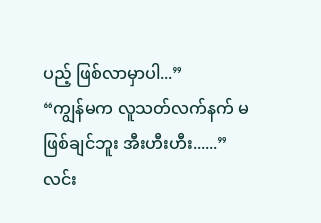ပည့် ဖြစ်လာမှာပါ...”
“ကျွန်မက လူသတ်လက်နက် မဖြစ်ချင်ဘူး အီးဟီးဟီး......”
လင်း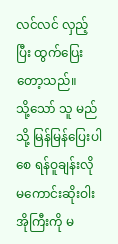လင်လင် လှည့်ပြီး ထွက်ပြေးတော့သည်။
သို့သော် သူ မည်သို့ မြန်မြန်ပြေးပါစေ ရန်ဝူချန်းလို မကောင်းဆိုးဝါးအိုကြီးကို မ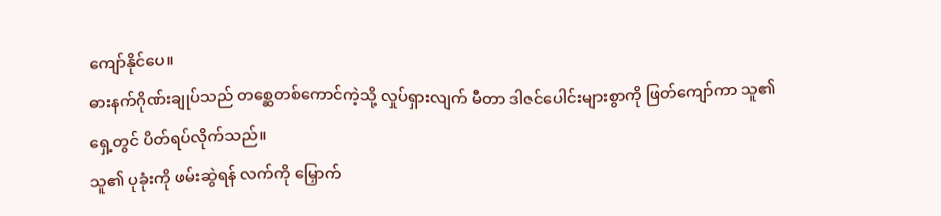ကျော်နိုင်ပေ။
ဓားနက်ဂိုဏ်းချုပ်သည် တစ္ဆေတစ်ကောင်ကဲ့သို့ လှုပ်ရှားလျက် မီတာ ဒါဇင်ပေါင်းများစွာကို ဖြတ်ကျော်ကာ သူ၏ ရှေ့တွင် ပိတ်ရပ်လိုက်သည်။
သူ၏ ပုခုံးကို ဖမ်းဆွဲရန် လက်ကို မြှောက်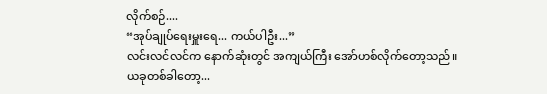လိုက်စဉ်....
“အုပ်ချုပ်ရေးမှူးရေ... ကယ်ပါဦး...”
လင်းလင်လင်က နောက်ဆုံးတွင် အကျယ်ကြီး အော်ဟစ်လိုက်တော့သည်။
ယခုတစ်ခါတော့...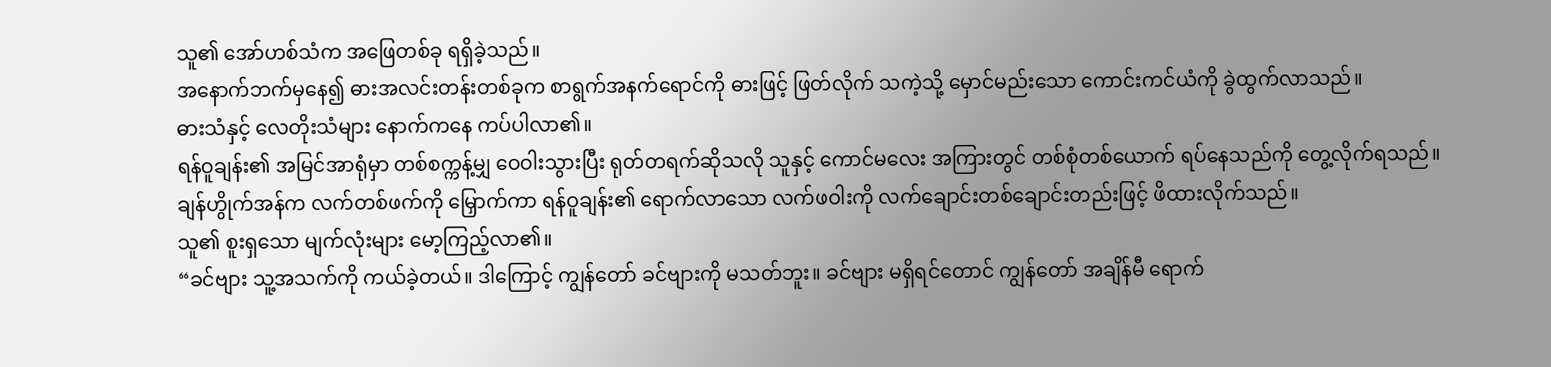သူ၏ အော်ဟစ်သံက အဖြေတစ်ခု ရရှိခဲ့သည်။
အနောက်ဘက်မှနေ၍ ဓားအလင်းတန်းတစ်ခုက စာရွက်အနက်ရောင်ကို ဓားဖြင့် ဖြတ်လိုက် သကဲ့သို့ မှောင်မည်းသော ကောင်းကင်ယံကို ခွဲထွက်လာသည်။
ဓားသံနှင့် လေတိုးသံများ နောက်ကနေ ကပ်ပါလာ၏။
ရန်ဝူချန်း၏ အမြင်အာရုံမှာ တစ်စက္ကန့်မျှ ဝေဝါးသွားပြီး ရုတ်တရက်ဆိုသလို သူနှင့် ကောင်မလေး အကြားတွင် တစ်စုံတစ်ယောက် ရပ်နေသည်ကို တွေ့လိုက်ရသည်။
ချန်ဟွိုက်အန်က လက်တစ်ဖက်ကို မြှောက်ကာ ရန်ဝူချန်း၏ ရောက်လာသော လက်ဖဝါးကို လက်ချောင်းတစ်ချောင်းတည်းဖြင့် ဖိထားလိုက်သည်။
သူ၏ စူးရှသော မျက်လုံးများ မော့ကြည့်လာ၏။
“ခင်ဗျား သူ့အသက်ကို ကယ်ခဲ့တယ်။ ဒါကြောင့် ကျွန်တော် ခင်ဗျားကို မသတ်ဘူး။ ခင်ဗျား မရှိရင်တောင် ကျွန်တော် အချိန်မီ ရောက်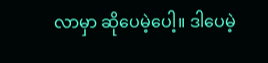လာမှာ ဆိုပေမဲ့ပေါ့။ ဒါပေမဲ့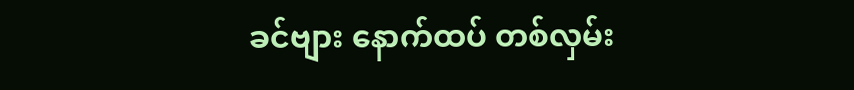ခင်ဗျား နောက်ထပ် တစ်လှမ်း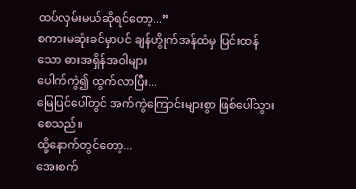ထပ်လှမ်းမယ်ဆိုရင်တော့...”
စကားမဆုံးခင်မှာပင် ချန်ဟွိုက်အန်ထံမှ ပြင်းထန်သော ဓားအရှိန်အဝါများ
ပေါက်ကွဲ၍ ထွက်လာပြီး...
မြေပြင်ပေါ်တွင် အက်ကွဲကြောင်းများစွာ ဖြစ်ပေါ်သွားစေသည်။
ထို့နောက်တွင်တော့...
အေးစက်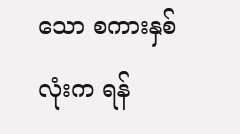သော စကားနှစ်လုံးက ရန်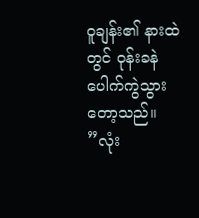ဝူချန်း၏ နားထဲတွင် ဝုန်းခနဲ ပေါက်ကွဲသွားတော့သည်။
”လုံး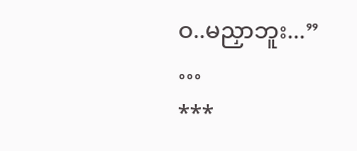ဝ..မညှာဘူး...”
…
***